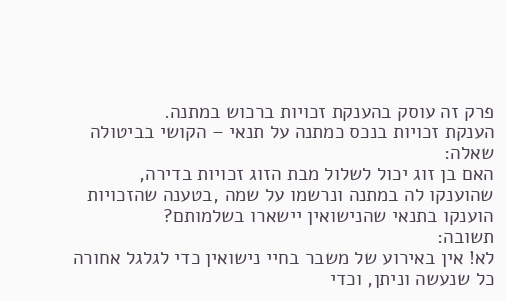פרק זה עוסק בהענקת זכויות ברכוש במתנה.
הענקת זכויות בנכס כמתנה על תנאי – הקושי בביטולה
שאלה:
האם בן זוג יכול לשלול מבת הזוג זכויות בדירה, שהוענקו לה במתנה ונרשמו על שמה ,בטענה שהזכויות הוענקו בתנאי שהנישואין יישארו בשלמותם?
תשובה:
לא! אין באירוע של משבר בחיי נישואין כדי לגלגל אחורה כל שנעשה וניתן, וכדי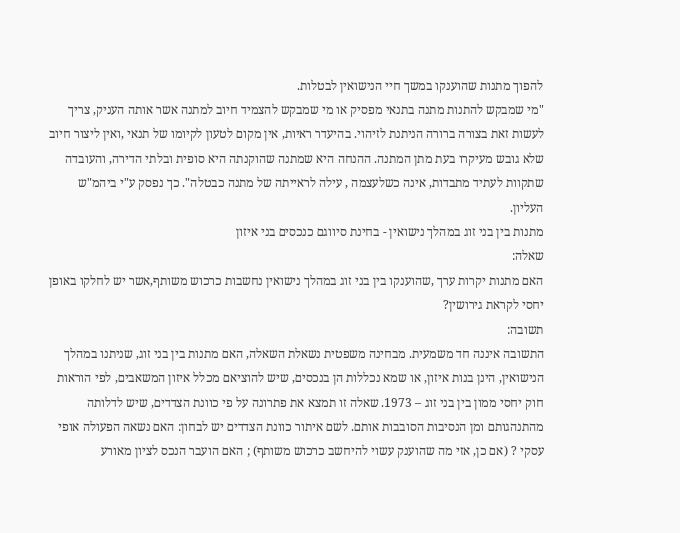להפוך מתנות שהוענקו במשך חיי הנישואין לבטלות.
"מי שמבקש להתנות מתנה בתנאי מפסיק או מי שמבקש להצמיד חיוב למתנה אשר אותה העניק, צריך לעשות זאת בצורה ברורה הניתנת לזיהוי. בהיעדר ראיות, אין מקום לטעון לקיומו של תנאי ,ואין ליצור חיוב שלא גובש מעיקרו בעת מתן המתנה. ההנחה היא שמתנה שהוקנתה היא סופית ובלתי הדירה, והעובדה שתקוות לעתיד מתבדות, אינה כשלעצמה , עילה לראייתה של מתנה כבטלה". כך נפסק ע"י ביהמ"ש העליון.
מתנות בין בני זוג במהלך נישואין - בחינת סיווגם כנכסים בני איזון
שאלה:
האם מתנות יקרות ערך ,שהוענקו בין בני זוג במהלך נישואין נחשבות כרכוש משותף,אשר יש לחלקו באופן יחסי לקראת גירושין?
תשובה:
התשובה איננה חד משמעית. מבחינה משפטית נשאלת השאלה, האם מתנות בין בני זוג, שניתנו במהלך הנישואין, הינן בנות איזון, או שמא נכללות הן בנכסים, שיש להוציאם מכלל איזון המשאבים, לפי הוראות חוק יחסי ממון בין בני זוג – 1973. שאלה זו תמצא את פתרונה על פי כוונת הצדדים, שיש לדלותה מהתנהגותם ומן הנסיבות הסובבות אותם. לשם איתור כוונת הצדדים יש לבחון: האם נשאה הפעולה אופי עסקי ? (אם כן, אזי מה שהוענק עשוי להיחשב כרכוש משותף) ; האם הועבר הנכס לציון מאורע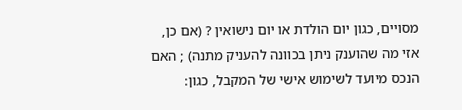מסויים, כגון יום הולדת או יום נישואין ? (אם כן, אזי מה שהוענק ניתן בכוונה להעניק מתנה) ; האם הנכס מיועד לשימוש אישי של המקבל, כגון: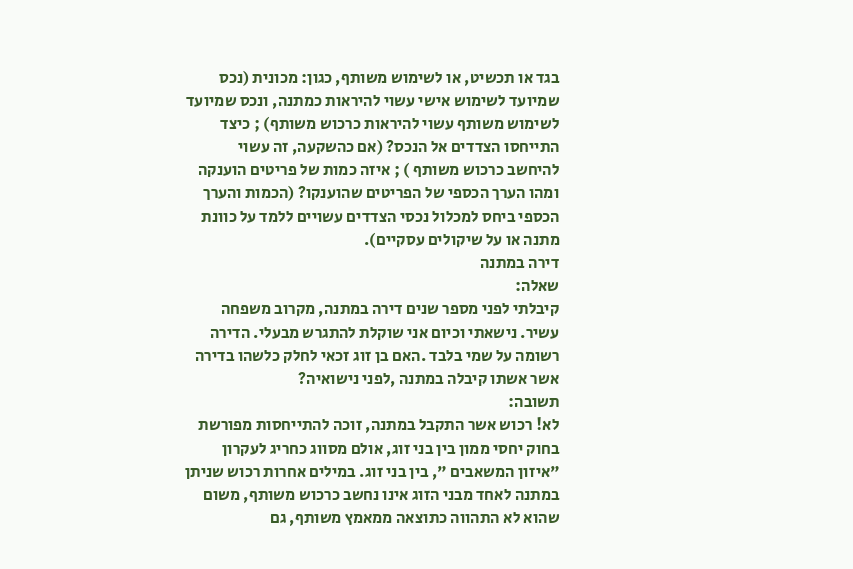בגד או תכשיט, או לשימוש משותף, כגון: מכונית (נכס שמיועד לשימוש אישי עשוי להיראות כמתנה, ונכס שמיועד לשימוש משותף עשוי להיראות כרכוש משותף) ; כיצד התייחסו הצדדים אל הנכס? (אם כהשקעה, זה עשוי להיחשב כרכוש משותף ) ; איזה כמות של פריטים הוענקה ומהו הערך הכספי של הפריטים שהוענקו? (הכמות והערך הכספי ביחס למכלול נכסי הצדדים עשויים ללמד על כוונת מתנה או על שיקולים עסקיים).
דירה במתנה
שאלה:
קיבלתי לפני מספר שנים דירה במתנה, מקרוב משפחה עשיר. נישאתי וכיום אני שוקלת להתגרש מבעלי. הדירה רשומה על שמי בלבד .האם בן זוג זכאי לחלק כלשהו בדירה אשר אשתו קיבלה במתנה ,לפני נישואיה?
תשובה:
לא! רכוש אשר התקבל במתנה, זוכה להתייחסות מפורשת בחוק יחסי ממון בין בני זוג, אולם מסווג כחריג לעקרון "איזון המשאבים ", בין בני זוג. במילים אחרות רכוש שניתן במתנה לאחד מבני הזוג אינו נחשב כרכוש משותף, משום שהוא לא התהווה כתוצאה ממאמץ משותף, גם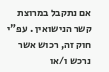אם נתקבל במרוצת קשר הנישואין . עפ"י חוק זה, רכוש אשר נרכש ו/או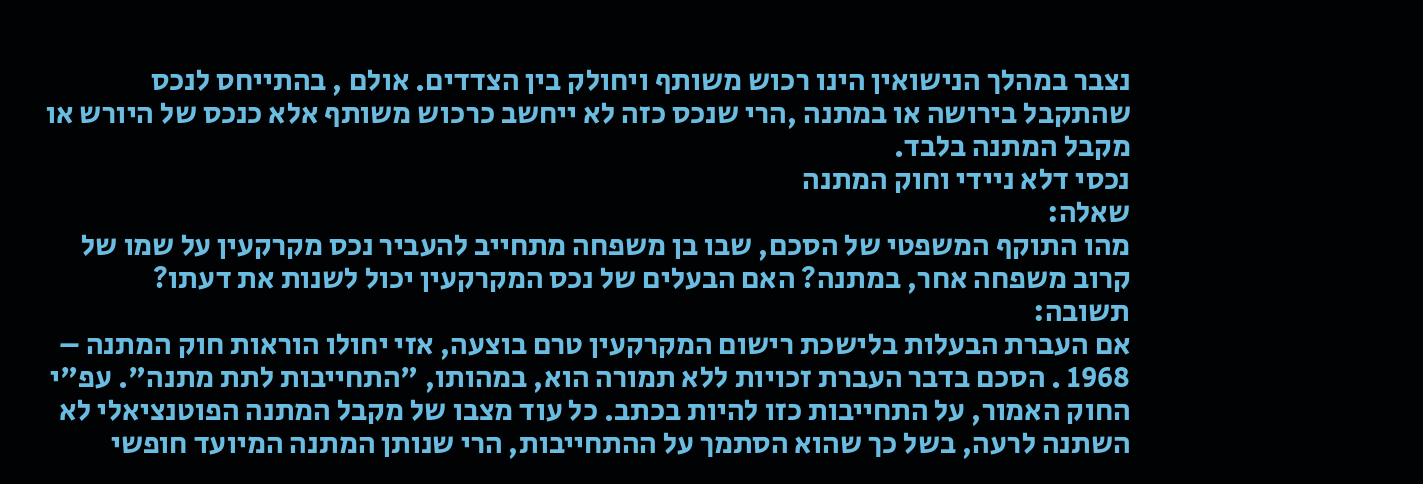נצבר במהלך הנישואין הינו רכוש משותף ויחולק בין הצדדים. אולם , בהתייחס לנכס שהתקבל בירושה או במתנה ,הרי שנכס כזה לא ייחשב כרכוש משותף אלא כנכס של היורש או מקבל המתנה בלבד.
נכסי דלא ניידי וחוק המתנה
שאלה:
מהו התוקף המשפטי של הסכם, שבו בן משפחה מתחייב להעביר נכס מקרקעין על שמו של קרוב משפחה אחר, במתנה? האם הבעלים של נכס המקרקעין יכול לשנות את דעתו?
תשובה:
אם העברת הבעלות בלישכת רישום המקרקעין טרם בוצעה, אזי יחולו הוראות חוק המתנה – 1968 . הסכם בדבר העברת זכויות ללא תמורה הוא, במהותו, "התחייבות לתת מתנה". עפ"י החוק האמור, על התחייבות כזו להיות בכתב. כל עוד מצבו של מקבל המתנה הפוטנציאלי לא השתנה לרעה, בשל כך שהוא הסתמך על ההתחייבות, הרי שנותן המתנה המיועד חופשי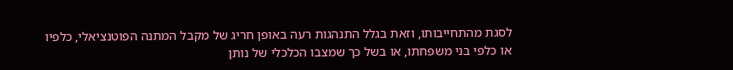לסגת מהתחייבותו, וזאת בגלל התנהגות רעה באופן חריג של מקבל המתנה הפוטנציאלי, כלפיו או כלפי בני משפחתו, או בשל כך שמצבו הכלכלי של נותן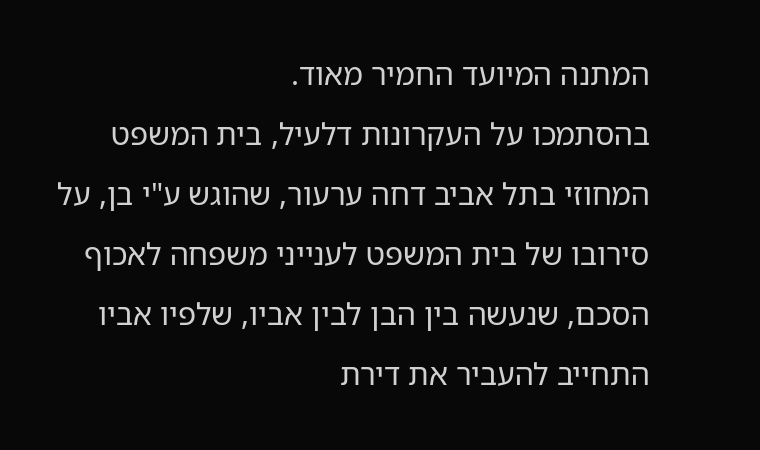המתנה המיועד החמיר מאוד.
בהסתמכו על העקרונות דלעיל, בית המשפט המחוזי בתל אביב דחה ערעור, שהוגש ע"י בן, על סירובו של בית המשפט לענייני משפחה לאכוף הסכם, שנעשה בין הבן לבין אביו, שלפיו אביו התחייב להעביר את דירת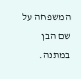המשפחה על שם הבן במתנה.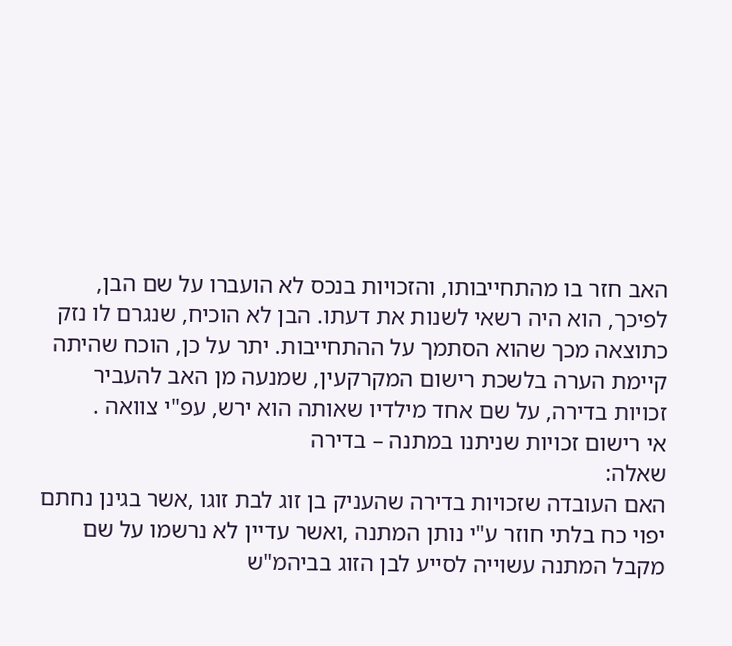האב חזר בו מהתחייבותו, והזכויות בנכס לא הועברו על שם הבן, לפיכך, הוא היה רשאי לשנות את דעתו. הבן לא הוכיח, שנגרם לו נזק כתוצאה מכך שהוא הסתמך על ההתחייבות. יתר על כן, הוכח שהיתה קיימת הערה בלשכת רישום המקרקעין, שמנעה מן האב להעביר זכויות בדירה, על שם אחד מילדיו שאותה הוא ירש, עפ"י צוואה .
אי רישום זכויות שניתנו במתנה – בדירה
שאלה:
האם העובדה שזכויות בדירה שהעניק בן זוג לבת זוגו ,אשר בגינן נחתם יפוי כח בלתי חוזר ע"י נותן המתנה ,ואשר עדיין לא נרשמו על שם מקבל המתנה עשוייה לסייע לבן הזוג בביהמ"ש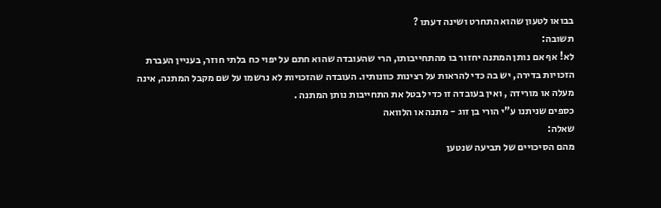בבואו לטעון שהוא התחרט ושינה דעתו ?
תשובה:
לא! אף אם נותן המתנה יחזור בו מהתחייבותו, הרי שהעובדה שהוא חתם על יפוי כח בלתי חוזר, בעניין העברת הזכויות בדירה, יש בה כדי להראות על רצינות כוונותיו. העובדה שהזכויות לא נרשמו על שם מקבל המתנה, אינה מעלה או מורידה , ואין בעובדה זו כדי לבטל את התחייבות נותן המתנה .
כספים שניתנו ע"י הורי בן זוג - מתנה או הלוואה
שאלה:
מהם הסיכויים של תביעה שנטען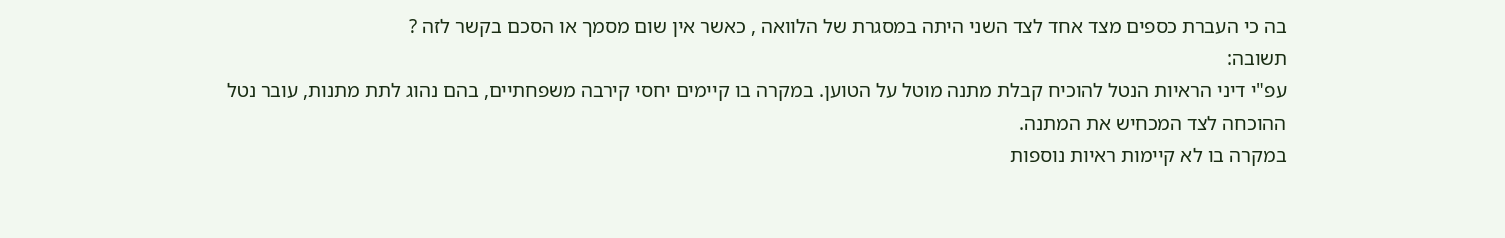בה כי העברת כספים מצד אחד לצד השני היתה במסגרת של הלוואה , כאשר אין שום מסמך או הסכם בקשר לזה ?
תשובה:
עפ"י דיני הראיות הנטל להוכיח קבלת מתנה מוטל על הטוען. במקרה בו קיימים יחסי קירבה משפחתיים, בהם נהוג לתת מתנות, עובר נטל ההוכחה לצד המכחיש את המתנה.
במקרה בו לא קיימות ראיות נוספות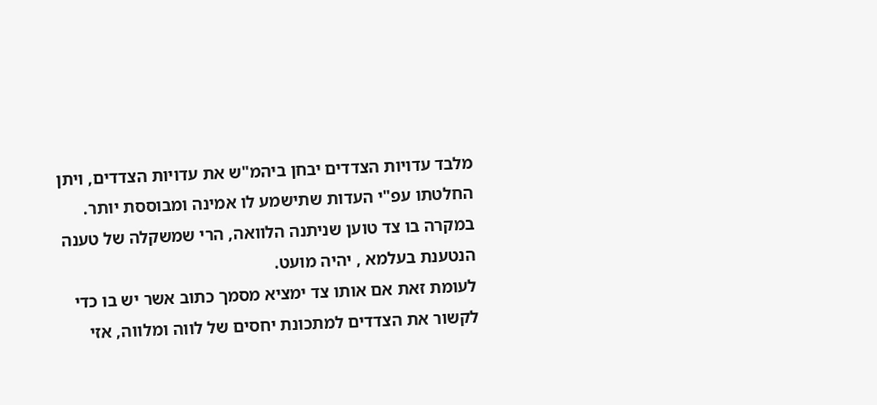מלבד עדויות הצדדים יבחן ביהמ"ש את עדויות הצדדים, ויתן החלטתו עפ"י העדות שתישמע לו אמינה ומבוססת יותר.
במקרה בו צד טוען שניתנה הלוואה, הרי שמשקלה של טענה הנטענת בעלמא , יהיה מועט.
לעומת זאת אם אותו צד ימציא מסמך כתוב אשר יש בו כדי לקשור את הצדדים למתכונת יחסים של לווה ומלווה, אזי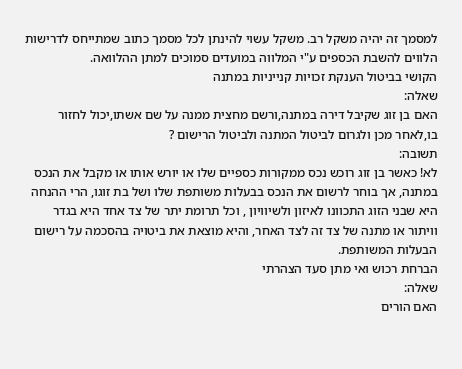למסמך זה יהיה משקל רב. משקל עשוי להינתן לכל מסמך כתוב שמתייחס לדרישות הלווים להשבת הכספים ע"י המלווה במועדים סמוכים למתן ההלוואה.
הקושי בביטול הענקת זכויות קנייניות במתנה
שאלה:
האם בן זוג שקיבל דירה במתנה,ורשם מחצית ממנה על שם אשתו,יכול לחזור בו,לאחר מכן ולגרום לביטול המתנה ולביטול הרישום ?
תשובה:
לא! כאשר בן זוג רוכש נכס ממקורות כספיים שלו או יורש אותו או מקבל את הנכס במתנה, אך בוחר לרשום את הנכס בבעלות משותפת שלו ושל בת זוגו, הרי ההנחה היא שבני הזוג התכוונו לאיזון ולשיוויון , וכל תרומת יתר של צד אחד היא בגדר וויתור או מתנה של צד זה לצד האחר, והיא מוצאת את ביטויה בהסכמה על רישום הבעלות המשותפת.
הברחת רכוש ואי מתן סעד הצהרתי
שאלה:
האם הורים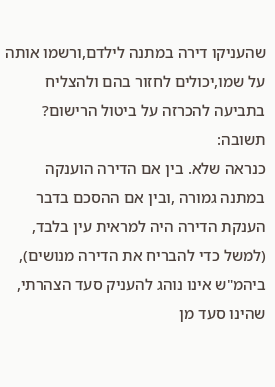שהעניקו דירה במתנה לילדם,ורשמו אותה על שמו,יכולים לחזור בהם ולהצליח בתביעה להכרזה על ביטול הרישום?
תשובה:
כנראה שלא. בין אם הדירה הוענקה במתנה גמורה ,ובין אם ההסכם בדבר הענקת הדירה היה למראית עין בלבד, (למשל כדי להבריח את הדירה מנושים), ביהמ"ש אינו נוהג להעניק סעד הצהרתי, שהינו סעד מן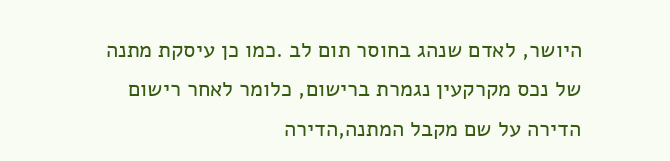היושר, לאדם שנהג בחוסר תום לב .כמו כן עיסקת מתנה של נכס מקרקעין נגמרת ברישום, כלומר לאחר רישום הדירה על שם מקבל המתנה,הדירה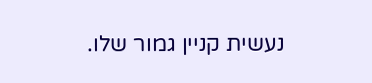נעשית קניין גמור שלו.